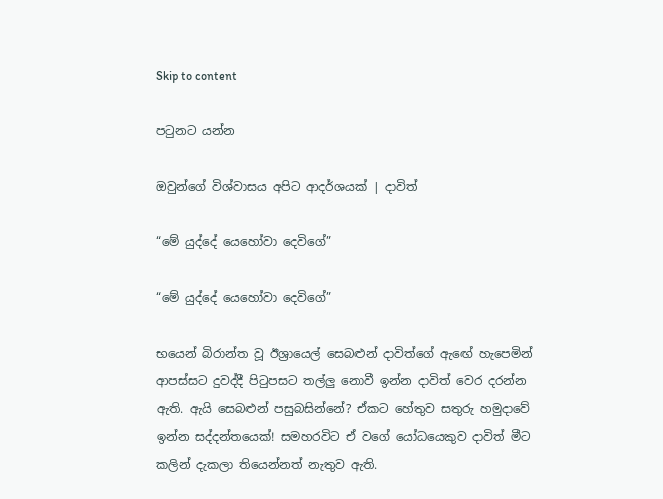Skip to content

පටුනට යන්න

ඔවුන්ගේ විශ්වාසය අපිට ආදර්ශයක් | දාවිත්

“මේ යුද්දේ යෙහෝවා දෙවිගේ”

“මේ යුද්දේ යෙහෝවා දෙවිගේ”

භයෙන් බිරාන්ත වූ ඊශ්‍රායෙල් සෙබළුන් දාවිත්ගේ ඇඟේ හැපෙමින් ආපස්සට දුවද්දී පිටුපසට තල්ලු නොවී ඉන්න දාවිත් වෙර දරන්න ඇති. ඇයි සෙබළුන් පසුබසින්නේ? ඒකට හේතුව සතුරු හමුදාවේ ඉන්න සද්දන්තයෙක්! සමහරවිට ඒ වගේ යෝධයෙකුව දාවිත් මීට කලින් දැකලා තියෙන්නත් නැතුව ඇති.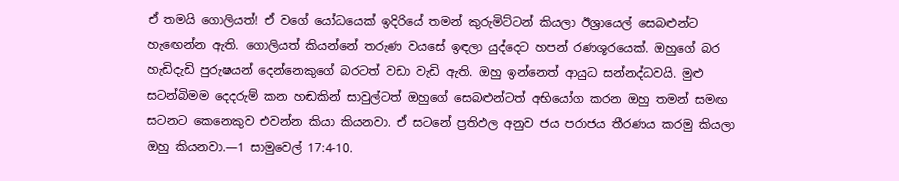ඒ තමයි ගොලියත්! ඒ වගේ යෝධයෙක් ඉදිරියේ තමන් කුරුමිට්ටන් කියලා ඊශ්‍රායෙල් සෙබළුන්ට හැඟෙන්න ඇති. ගොලියත් කියන්නේ තරුණ වයසේ ඉඳලා යුද්දෙට හපන් රණශූරයෙක්. ඔහුගේ බර හැඩිදැඩි පුරුෂයන් දෙන්නෙකුගේ බරටත් වඩා වැඩි ඇති. ඔහු ඉන්නෙත් ආයුධ සන්නද්ධවයි. මුළු සටන්බිමම දෙදරුම් කන හඬකින් සාවුල්ටත් ඔහුගේ සෙබළුන්ටත් අභියෝග කරන ඔහු තමන් සමඟ සටනට කෙනෙකුව එවන්න කියා කියනවා. ඒ සටනේ ප්‍රතිඵල අනුව ජය පරාජය තීරණය කරමු කියලා ඔහු කියනවා.—1 සාමුවෙල් 17:4-10.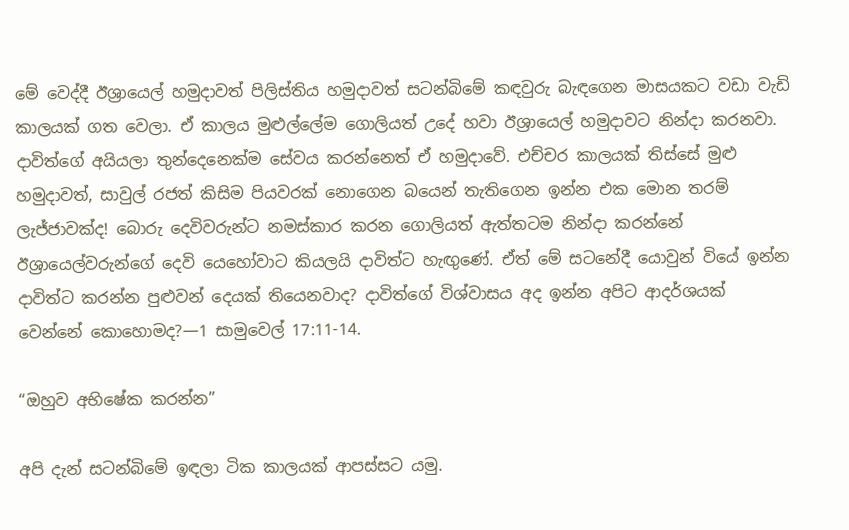මේ වෙද්දී ඊශ්‍රායෙල් හමුදාවත් පිලිස්තිය හමුදාවත් සටන්බිමේ කඳවුරු බැඳගෙන මාසයකට වඩා වැඩි කාලයක් ගත වෙලා. ඒ කාලය මුළුල්ලේම ගොලියත් උදේ හවා ඊශ්‍රායෙල් හමුදාවට නින්දා කරනවා. දාවිත්ගේ අයියලා තුන්දෙනෙක්ම සේවය කරන්නෙත් ඒ හමුදාවේ. එච්චර කාලයක් තිස්සේ මුළු හමුදාවත්, සාවුල් රජත් කිසිම පියවරක් නොගෙන බයෙන් තැතිගෙන ඉන්න එක මොන තරම් ලැජ්ජාවක්ද! බොරු දෙවිවරුන්ට නමස්කාර කරන ගොලියත් ඇත්තටම නින්දා කරන්නේ ඊශ්‍රායෙල්වරුන්ගේ දෙවි යෙහෝවාට කියලයි දාවිත්ට හැඟුණේ. ඒත් මේ සටනේදී යොවුන් වියේ ඉන්න දාවිත්ට කරන්න පුළුවන් දෙයක් තියෙනවාද? දාවිත්ගේ විශ්වාසය අද ඉන්න අපිට ආදර්ශයක් වෙන්නේ කොහොමද?—1 සාමුවෙල් 17:11-14.

“ඔහුව අභිෂේක කරන්න”

අපි දැන් සටන්බිමේ ඉඳලා ටික කාලයක් ආපස්සට යමු.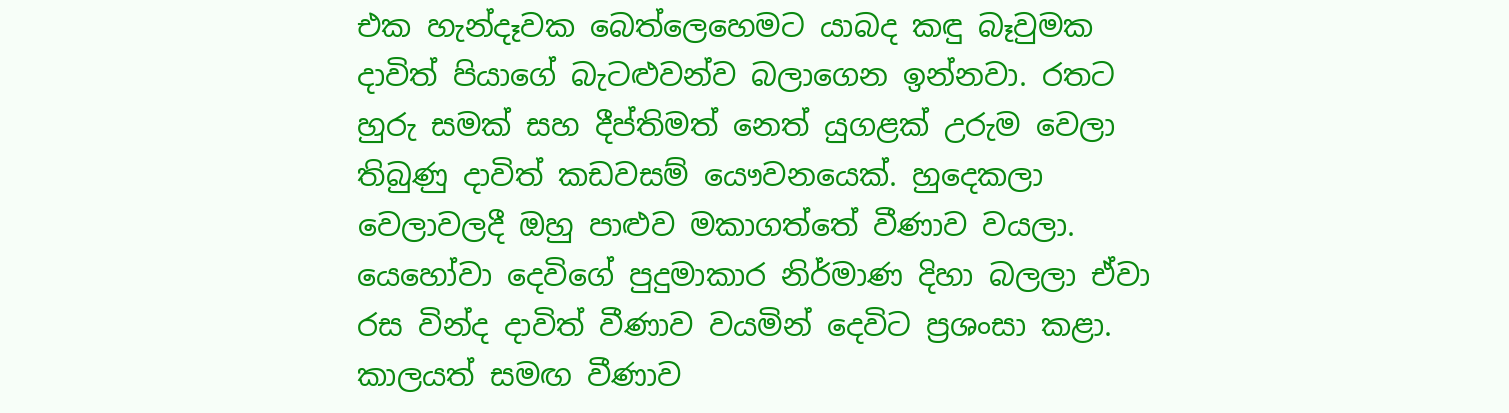එක හැන්දෑවක බෙත්ලෙහෙමට යාබද කඳු බෑවුමක දාවිත් පියාගේ බැටළුවන්ව බලාගෙන ඉන්නවා. රතට හුරු සමක් සහ දීප්තිමත් නෙත් යුගළක් උරුම වෙලා තිබුණු දාවිත් කඩවසම් යෞවනයෙක්. හුදෙකලා වෙලාවලදී ඔහු පාළුව මකාගත්තේ වීණාව වයලා. යෙහෝවා දෙවිගේ පුදුමාකාර නිර්මාණ දිහා බලලා ඒවා රස වින්ද දාවිත් වීණාව වයමින් දෙවිට ප්‍රශංසා කළා. කාලයත් සමඟ වීණාව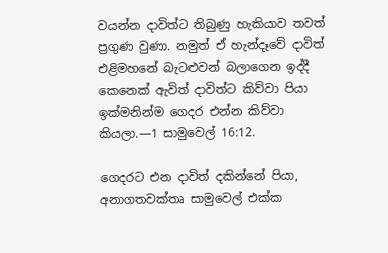වයන්න දාවිත්ට තිබුණු හැකියාව තවත් ප්‍රගුණ වුණා. නමුත් ඒ හැන්දෑවේ දාවිත් එළිමහනේ බැටළුවන් බලාගෙන ඉද්දී කෙනෙක් ඇවිත් දාවිත්ට කිව්වා පියා ඉක්මනින්ම ගෙදර එන්න කිව්වා කියලා.—1 සාමුවෙල් 16:12.

ගෙදරට එන දාවිත් දකින්නේ පියා, අනාගතවක්තෘ සාමුවෙල් එක්ක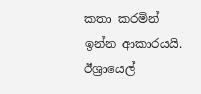කතා කරමින් ඉන්න ආකාරයයි. ඊශ්‍රායෙල්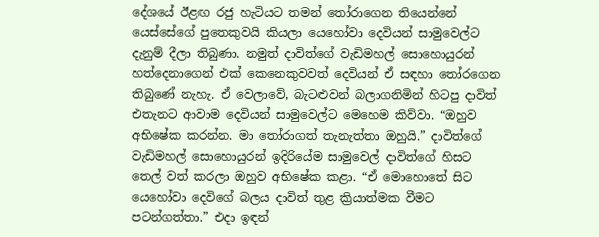දේශයේ ඊළඟ රජු හැටියට තමන් තෝරාගෙන තියෙන්නේ යෙස්සේගේ පුතෙකුවයි කියලා යෙහෝවා දෙවියන් සාමුවෙල්ට දැනුම් දීලා තිබුණා. නමුත් දාවිත්ගේ වැඩිමහල් සොහොයුරන් හත්දෙනාගෙන් එක් කෙනෙකුවවත් දෙවියන් ඒ සඳහා තෝරගෙන තිබුණේ නැහැ. ඒ වෙලාවේ, බැටළුවන් බලාගනිමින් හිටපු දාවිත් එතැනට ආවාම දෙවියන් සාමුවෙල්ට මෙහෙම කිව්වා. “ඔහුව අභිෂේක කරන්න. මා තෝරාගත් තැනැත්තා ඔහුයි.” දාවිත්ගේ වැඩිමහල් සොහොයුරන් ඉදිරියේම සාමුවෙල් දාවිත්ගේ හිසට තෙල් වත් කරලා ඔහුව අභිෂේක කළා. “ඒ මොහොතේ සිට යෙහෝවා දෙවිගේ බලය දාවිත් තුළ ක්‍රියාත්මක වීමට පටන්ගත්තා.” එදා ඉඳන්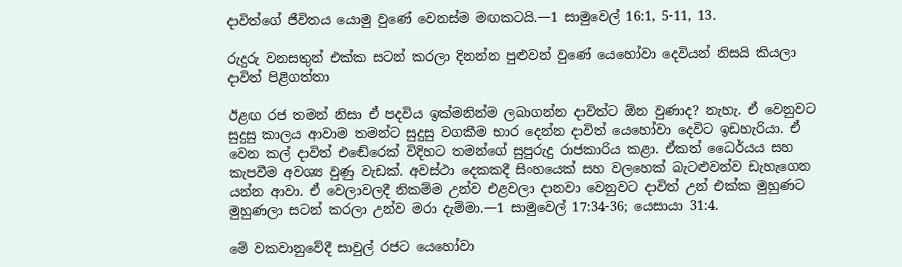දාවිත්ගේ ජීවිතය යොමු වුණේ වෙනස්ම මඟකටයි.—1 සාමුවෙල් 16:1, 5-11, 13.

රුදුරු වනසතුන් එක්ක සටන් කරලා දිනන්න පුළුවන් වුණේ යෙහෝවා දෙවියන් නිසයි කියලා දාවිත් පිළිගත්තා

ඊළඟ රජ තමන් නිසා ඒ පදවිය ඉක්මනින්ම ලබාගන්න දාවිත්ට ඕන වුණාද? නැහැ. ඒ වෙනුවට සුදුසු කාලය ආවාම තමන්ට සුදුසු වගකීම භාර දෙන්න දාවිත් යෙහෝවා දෙවිට ඉඩහැරියා. ඒ වෙන කල් දාවිත් එඬේරෙක් විදිහට තමන්ගේ සුපුරුදු රාජකාරිය කළා. ඒකත් ධෛර්යය සහ කැපවීම අවශ්‍ය වුණු වැඩක්. අවස්ථා දෙකකදී සිංහයෙක් සහ වලහෙක් බැටළුවන්ව ඩැහැගෙන යන්න ආවා. ඒ වෙලාවලදී නිකම්ම උන්ව එළවලා දානවා වෙනුවට දාවිත් උන් එක්ක මුහුණට මුහුණලා සටන් කරලා උන්ව මරා දැම්මා.—1 සාමුවෙල් 17:34-36; යෙසායා 31:4.

මේ වකවානුවේදී සාවුල් රජට යෙහෝවා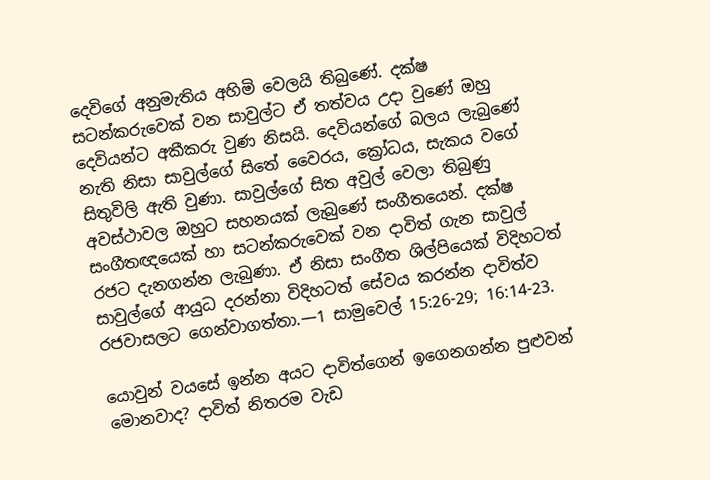දෙවිගේ අනුමැතිය අහිමි වෙලයි තිබුණේ. දක්ෂ සටන්කරුවෙක් වන සාවුල්ට ඒ තත්වය උදා වුණේ ඔහු දෙවියන්ට අකීකරු වුණ නිසයි. දෙවියන්ගේ බලය ලැබුණේ නැති නිසා සාවුල්ගේ සිතේ වෛරය, ක්‍රෝධය, සැකය වගේ සිතුවිලි ඇති වුණා. සාවුල්ගේ සිත අවුල් වෙලා තිබුණු අවස්ථාවල ඔහුට සහනයක් ලැබුණේ සංගීතයෙන්. දක්ෂ සංගීතඥයෙක් හා සටන්කරුවෙක් වන දාවිත් ගැන සාවුල් රජට දැනගන්න ලැබුණා. ඒ නිසා සංගීත ශිල්පියෙක් විදිහටත් සාවුල්ගේ ආයුධ දරන්නා විදිහටත් සේවය කරන්න දාවිත්ව රජවාසලට ගෙන්වාගත්තා.—1 සාමුවෙල් 15:26-29; 16:14-23.

යොවුන් වයසේ ඉන්න අයට දාවිත්ගෙන් ඉගෙනගන්න පුළුවන් මොනවාද? දාවිත් නිතරම වැඩ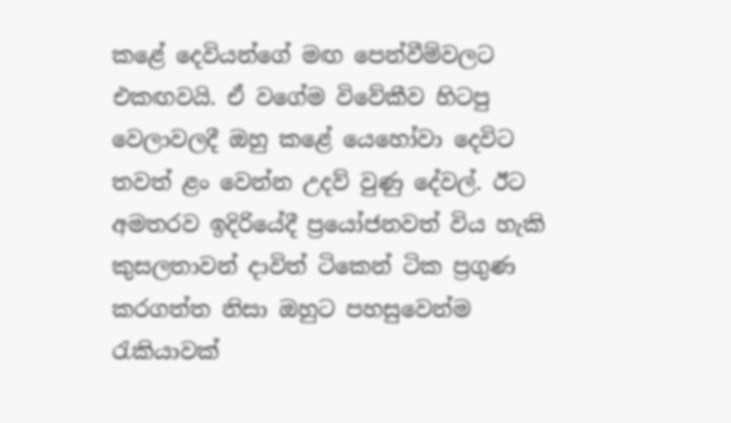කළේ දෙවියන්ගේ මඟ පෙන්වීම්වලට එකඟවයි. ඒ වගේම විවේකීව හිටපු වෙලාවලදී ඔහු කළේ යෙහෝවා දෙවිට තවත් ළං වෙන්න උදව් වුණු දේවල්. ඊට අමතරව ඉදිරියේදී ප්‍රයෝජනවත් විය හැකි කුසලතාවන් දාවිත් ටිකෙන් ටික ප්‍රගුණ කරගත්ත නිසා ඔහුට පහසුවෙන්ම රැකියාවක්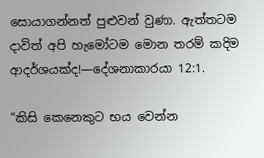සොයාගන්නත් පුළුවන් වුණා. ඇත්තටම දාවිත් අපි හැමෝටම මොන තරම් කදිම ආදර්ශයක්ද!—දේශනාකාරයා 12:1.

“කිසි කෙනෙකුට භය වෙන්න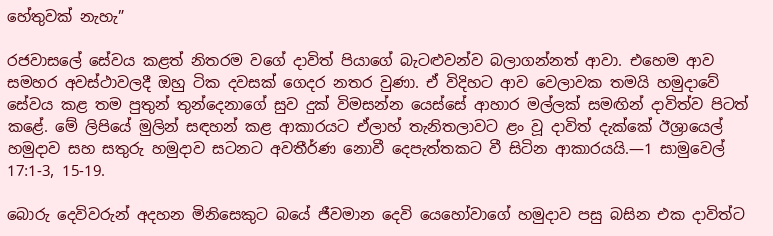හේතුවක් නැහැ”

රජවාසලේ සේවය කළත් නිතරම වගේ දාවිත් පියාගේ බැටළුවන්ව බලාගන්නත් ආවා. එහෙම ආව සමහර අවස්ථාවලදී ඔහු ටික දවසක් ගෙදර නතර වුණා. ඒ විදිහට ආව වෙලාවක තමයි හමුදාවේ සේවය කළ තම පුතුන් තුන්දෙනාගේ සුව දුක් විමසන්න යෙස්සේ ආහාර මල්ලක් සමඟින් දාවිත්ව පිටත් කළේ. මේ ලිපියේ මුලින් සඳහන් කළ ආකාරයට ඒලාහ් තැනිතලාවට ළං වූ දාවිත් දැක්කේ ඊශ්‍රායෙල් හමුදාව සහ සතුරු හමුදාව සටනට අවතීර්ණ නොවී දෙපැත්තකට වී සිටින ආකාරයයි.—1 සාමුවෙල් 17:1-3, 15-19.

බොරු දෙවිවරුන් අදහන මිනිසෙකුට බයේ ජීවමාන දෙවි යෙහෝවාගේ හමුදාව පසු බසින එක දාවිත්ට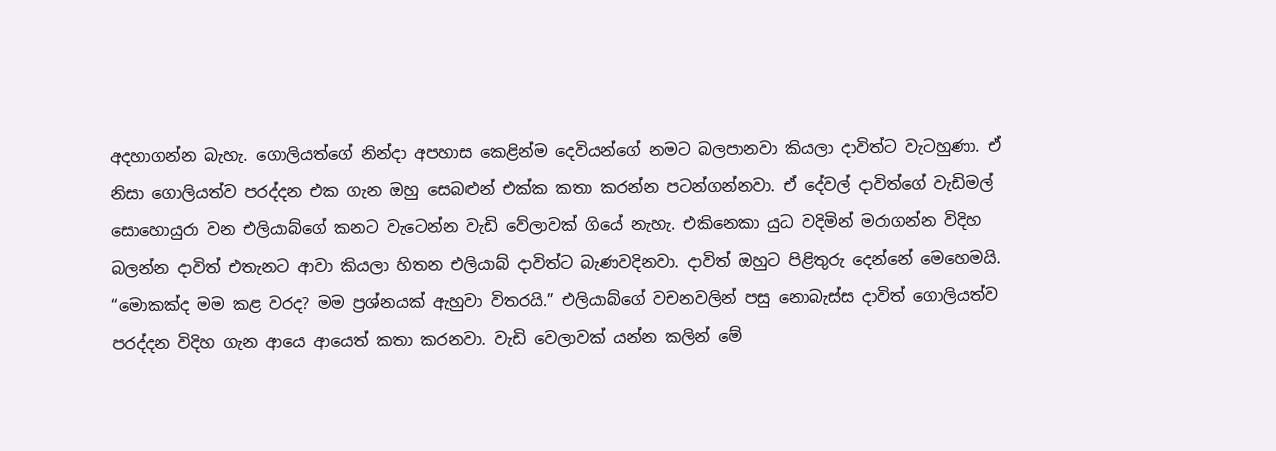අදහාගන්න බැහැ. ගොලියත්ගේ නින්දා අපහාස කෙළින්ම දෙවියන්ගේ නමට බලපානවා කියලා දාවිත්ට වැටහුණා. ඒ නිසා ගොලියත්ව පරද්දන එක ගැන ඔහු සෙබළුන් එක්ක කතා කරන්න පටන්ගන්නවා. ඒ දේවල් දාවිත්ගේ වැඩිමල් සොහොයුරා වන එලියාබ්ගේ කනට වැටෙන්න වැඩි වේලාවක් ගියේ නැහැ. එකිනෙකා යුධ වදිමින් මරාගන්න විදිහ බලන්න දාවිත් එතැනට ආවා කියලා හිතන එලියාබ් දාවිත්ට බැණවදිනවා. දාවිත් ඔහුට පිළිතුරු දෙන්නේ මෙහෙමයි. “මොකක්ද මම කළ වරද? මම ප්‍රශ්නයක් ඇහුවා විතරයි.” එලියාබ්ගේ වචනවලින් පසු නොබැස්ස දාවිත් ගොලියත්ව පරද්දන විදිහ ගැන ආයෙ ආයෙත් කතා කරනවා. වැඩි වෙලාවක් යන්න කලින් මේ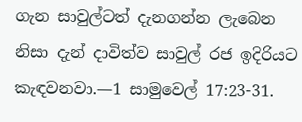ගැන සාවුල්ටත් දැනගන්න ලැබෙන නිසා දැන් දාවිත්ව සාවුල් රජ ඉදිරියට කැඳවනවා.—1 සාමුවෙල් 17:23-31.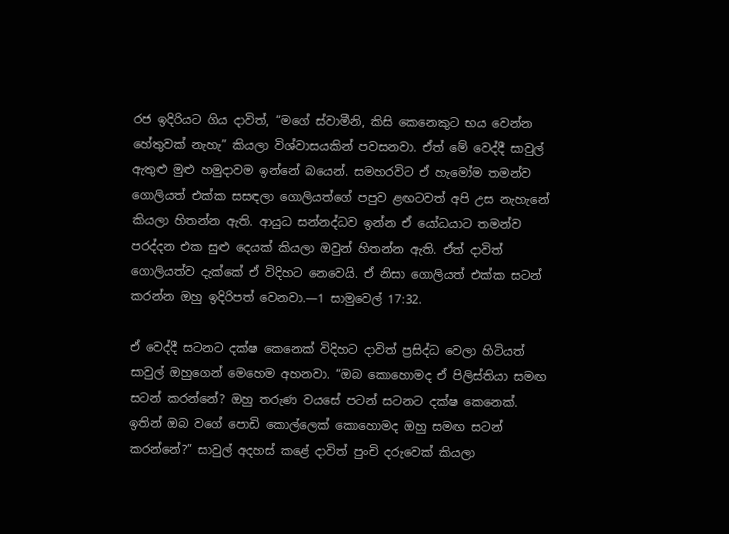රජ ඉදිරියට ගිය දාවිත්, “මගේ ස්වාමීනි, කිසි කෙනෙකුට භය වෙන්න හේතුවක් නැහැ” කියලා විශ්වාසයකින් පවසනවා. ඒත් මේ වෙද්දී සාවුල් ඇතුළු මුළු හමුදාවම ඉන්නේ බයෙන්. සමහරවිට ඒ හැමෝම තමන්ව ගොලියත් එක්ක සසඳලා ගොලියත්ගේ පපුව ළඟටවත් අපි උස නැහැනේ කියලා හිතන්න ඇති. ආයුධ සන්නද්ධව ඉන්න ඒ යෝධයාට තමන්ව පරද්දන එක සුළු දෙයක් කියලා ඔවුන් හිතන්න ඇති. ඒත් දාවිත් ගොලියත්ව දැක්කේ ඒ විදිහට නෙවෙයි. ඒ නිසා ගොලියත් එක්ක සටන් කරන්න ඔහු ඉදිරිපත් වෙනවා.—1 සාමුවෙල් 17:32.

ඒ වෙද්දී සටනට දක්ෂ කෙනෙක් විදිහට දාවිත් ප්‍රසිද්ධ වෙලා හිටියත් සාවුල් ඔහුගෙන් මෙහෙම අහනවා. “ඔබ කොහොමද ඒ පිලිස්තියා සමඟ සටන් කරන්නේ? ඔහු තරුණ වයසේ පටන් සටනට දක්ෂ කෙනෙක්. ඉතින් ඔබ වගේ පොඩි කොල්ලෙක් කොහොමද ඔහු සමඟ සටන් කරන්නේ?” සාවුල් අදහස් කළේ දාවිත් පුංචි දරුවෙක් කියලා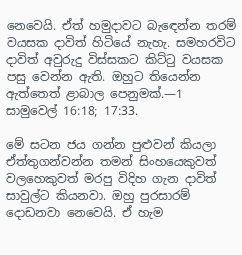නෙවෙයි. ඒත් හමුදාවට බැඳෙන්න තරම් වයසක දාවිත් හිටියේ නැහැ. සමහරවිට දාවිත් අවුරුදු විස්සකට කිට්ටු වයසක පසු වෙන්න ඇති. ඔහුට තියෙන්න ඇත්තෙත් ළාබාල පෙනුමක්.—1 සාමුවෙල් 16:18; 17:33.

මේ සටන ජය ගන්න පුළුවන් කියලා ඒත්තුගන්වන්න තමන් සිංහයෙකුවත් වලහෙකුවත් මරපු විදිහ ගැන දාවිත් සාවුල්ට කියනවා. ඔහු පුරසාරම් දොඩනවා නෙවෙයි. ඒ හැම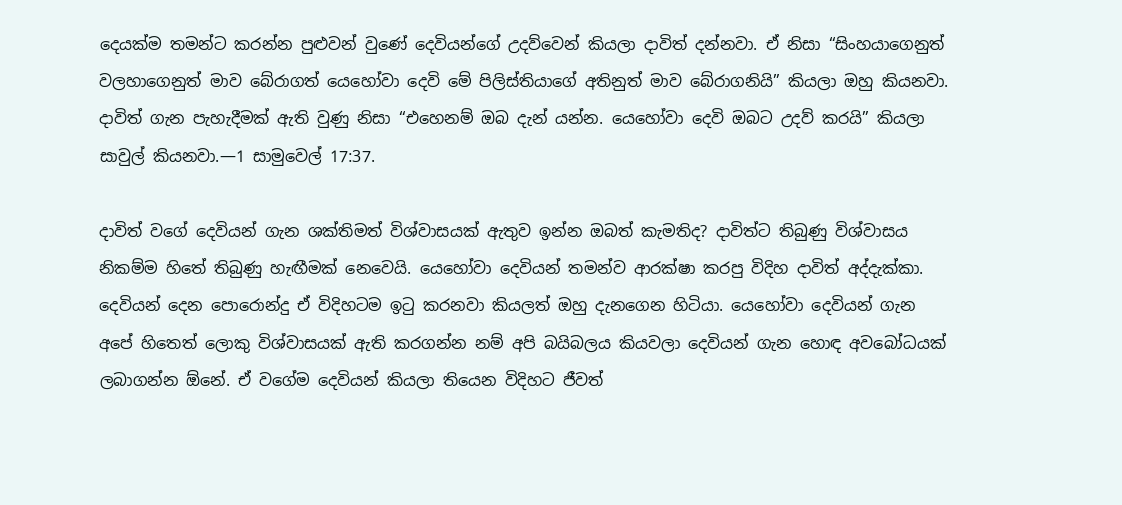දෙයක්ම තමන්ට කරන්න පුළුවන් වුණේ දෙවියන්ගේ උදව්වෙන් කියලා දාවිත් දන්නවා. ඒ නිසා “සිංහයාගෙනුත් වලහාගෙනුත් මාව බේරාගත් යෙහෝවා දෙවි මේ පිලිස්තියාගේ අතිනුත් මාව බේරාගනියි” කියලා ඔහු කියනවා. දාවිත් ගැන පැහැදීමක් ඇති වුණු නිසා “එහෙනම් ඔබ දැන් යන්න. යෙහෝවා දෙවි ඔබට උදව් කරයි” කියලා සාවුල් කියනවා.—1 සාමුවෙල් 17:37.

දාවිත් වගේ දෙවියන් ගැන ශක්තිමත් විශ්වාසයක් ඇතුව ඉන්න ඔබත් කැමතිද? දාවිත්ට තිබුණු විශ්වාසය නිකම්ම හිතේ තිබුණු හැඟීමක් නෙවෙයි. යෙහෝවා දෙවියන් තමන්ව ආරක්ෂා කරපු විදිහ දාවිත් අද්දැක්කා. දෙවියන් දෙන පොරොන්දු ඒ විදිහටම ඉටු කරනවා කියලත් ඔහු දැනගෙන හිටියා. යෙහෝවා දෙවියන් ගැන අපේ හිතෙත් ලොකු විශ්වාසයක් ඇති කරගන්න නම් අපි බයිබලය කියවලා දෙවියන් ගැන හොඳ අවබෝධයක් ලබාගන්න ඕනේ. ඒ වගේම දෙවියන් කියලා තියෙන විදිහට ජීවත්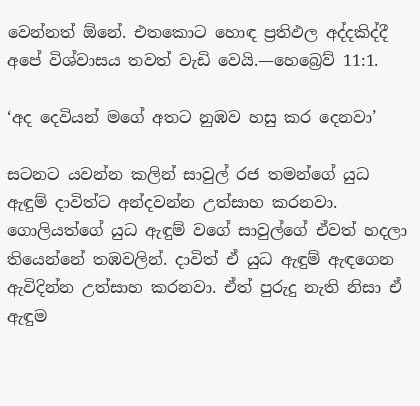වෙන්නත් ඕනේ. එතකොට හොඳ ප්‍රතිඵල අද්දකිද්දී අපේ විශ්වාසය තවත් වැඩි වෙයි.—හෙබ්‍රෙව් 11:1.

‘අද දෙවියන් මගේ අතට නුඹව හසු කර දෙනවා’

සටනට යවන්න කලින් සාවුල් රජ තමන්ගේ යුධ ඇඳුම් දාවිත්ට අන්දවන්න උත්සාහ කරනවා. ගොලියත්ගේ යුධ ඇඳුම් වගේ සාවුල්ගේ ඒවත් හදලා තියෙන්නේ තඹවලින්. දාවිත් ඒ යුධ ඇඳුම් ඇඳගෙන ඇවිදින්න උත්සාහ කරනවා. ඒත් පුරුදු නැති නිසා ඒ ඇඳුම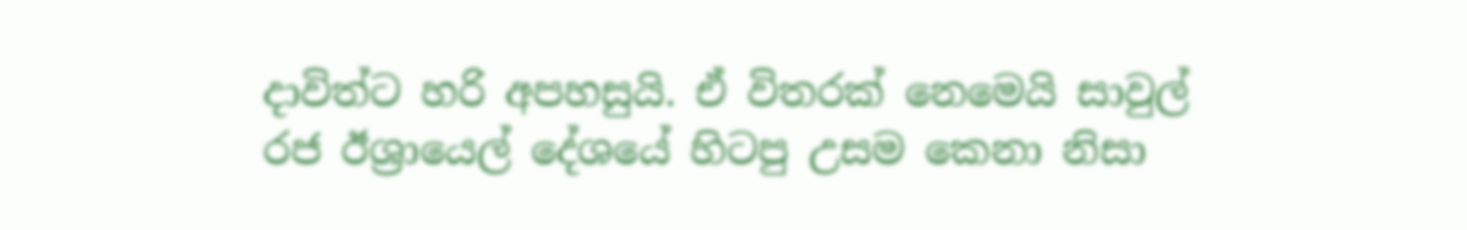දාවිත්ට හරි අපහසුයි. ඒ විතරක් නෙමෙයි සාවුල් රජ ඊශ්‍රායෙල් දේශයේ හිටපු උසම කෙනා නිසා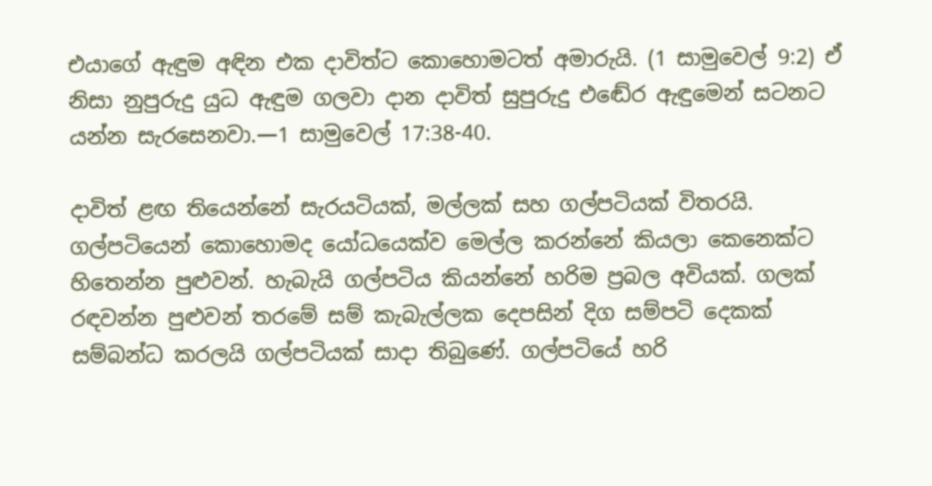එයාගේ ඇඳුම අඳින එක දාවිත්ට කොහොමටත් අමාරුයි. (1 සාමුවෙල් 9:2) ඒ නිසා නුපුරුදු යුධ ඇඳුම ගලවා දාන දාවිත් සුපුරුදු එඬේර ඇඳුමෙන් සටනට යන්න සැරසෙනවා.—1 සාමුවෙල් 17:38-40.

දාවිත් ළඟ තියෙන්නේ සැරයටියක්, මල්ලක් සහ ගල්පටියක් විතරයි. ගල්පටියෙන් කොහොමද යෝධයෙක්ව මෙල්ල කරන්නේ කියලා කෙනෙක්ට හිතෙන්න පුළුවන්. හැබැයි ගල්පටිය කියන්නේ හරිම ප්‍රබල අවියක්. ගලක් රඳවන්න පුළුවන් තරමේ සම් කැබැල්ලක දෙපසින් දිග සම්පටි දෙකක් සම්බන්ධ කරලයි ගල්පටියක් සාදා තිබුණේ. ගල්පටියේ හරි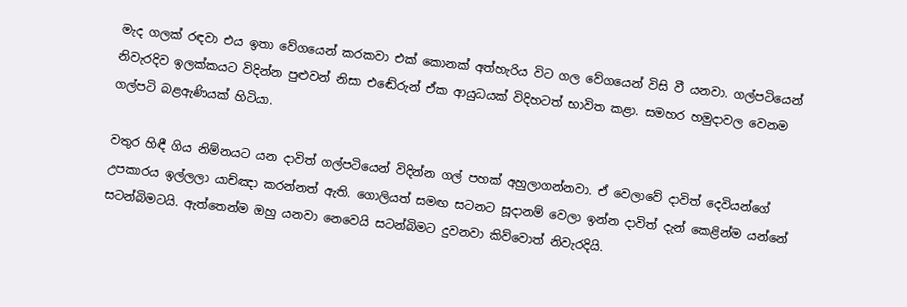මැද ගලක් රඳවා එය ඉතා වේගයෙන් කරකවා එක් කොනක් අත්හැරිය විට ගල වේගයෙන් විසි වී යනවා. ගල්පටියෙන් නිවැරදිව ඉලක්කයට විදින්න පුළුවන් නිසා එඬේරුන් ඒක ආයුධයක් විදිහටත් භාවිත කළා. සමහර හමුදාවල වෙනම ගල්පටි බළඇණියක් හිටියා.

වතුර හිඳී ගිය නිම්නයට යන දාවිත් ගල්පටියෙන් විදින්න ගල් පහක් අහුලාගන්නවා. ඒ වෙලාවේ දාවිත් දෙවියන්ගේ උපකාරය ඉල්ලලා යාච්ඤා කරන්නත් ඇති. ගොලියත් සමඟ සටනට සූදානම් වෙලා ඉන්න දාවිත් දැන් කෙළින්ම යන්නේ සටන්බිමටයි. ඇත්තෙන්ම ඔහු යනවා නෙවෙයි සටන්බිමට දුවනවා කිව්වොත් නිවැරදියි.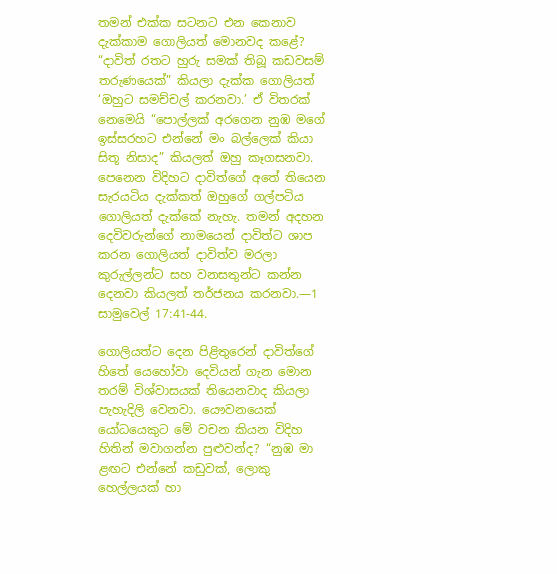තමන් එක්ක සටනට එන කෙනාව දැක්කාම ගොලියත් මොනවද කළේ? “දාවිත් රතට හුරු සමක් තිබූ කඩවසම් තරුණයෙක්” කියලා දැක්ක ගොලියත් ‘ඔහුට සමච්චල් කරනවා.’ ඒ විතරක් නෙමෙයි “පොල්ලක් අරගෙන නුඹ මගේ ඉස්සරහට එන්නේ මං බල්ලෙක් කියා සිතූ නිසාද” කියලත් ඔහු කෑගසනවා. පෙනෙන විදිහට දාවිත්ගේ අතේ තියෙන සැරයටිය දැක්කත් ඔහුගේ ගල්පටිය ගොලියත් දැක්කේ නැහැ. තමන් අදහන දෙවිවරුන්ගේ නාමයෙන් දාවිත්ට ශාප කරන ගොලියත් දාවිත්ව මරලා කුරුල්ලන්ට සහ වනසතුන්ට කන්න දෙනවා කියලත් තර්ජනය කරනවා.—1 සාමුවෙල් 17:41-44.

ගොලියත්ට දෙන පිළිතුරෙන් දාවිත්ගේ හිතේ යෙහෝවා දෙවියන් ගැන මොන තරම් විශ්වාසයක් තියෙනවාද කියලා පැහැදිලි වෙනවා. යෞවනයෙක් යෝධයෙකුට මේ වචන කියන විදිහ හිතින් මවාගන්න පුළුවන්ද? “නුඹ මා ළඟට එන්නේ කඩුවක්, ලොකු හෙල්ලයක් හා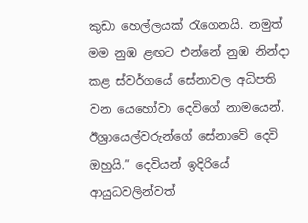කුඩා හෙල්ලයක් රැගෙනයි. නමුත් මම නුඹ ළඟට එන්නේ නුඹ නින්දා කළ ස්වර්ගයේ සේනාවල අධිපති වන යෙහෝවා දෙවිගේ නාමයෙන්. ඊශ්‍රායෙල්වරුන්ගේ සේනාවේ දෙවි ඔහුයි.” දෙවියන් ඉදිරියේ ආයුධවලින්වත්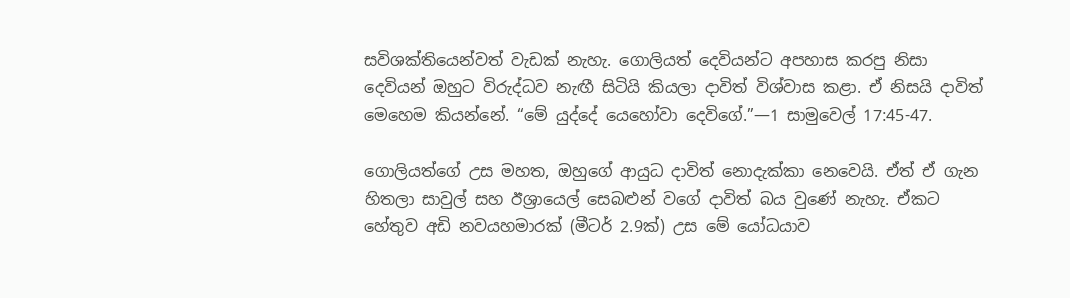සවිශක්තියෙන්වත් වැඩක් නැහැ. ගොලියත් දෙවියන්ට අපහාස කරපු නිසා දෙවියන් ඔහුට විරුද්ධව නැඟී සිටියි කියලා දාවිත් විශ්වාස කළා. ඒ නිසයි දාවිත් මෙහෙම කියන්නේ. “මේ යුද්දේ යෙහෝවා දෙවිගේ.”—1 සාමුවෙල් 17:45-47.

ගොලියත්ගේ උස මහත, ඔහුගේ ආයුධ දාවිත් නොදැක්කා නෙවෙයි. ඒත් ඒ ගැන හිතලා සාවුල් සහ ඊශ්‍රායෙල් සෙබළුන් වගේ දාවිත් බය වුණේ නැහැ. ඒකට හේතුව අඩි නවයහමාරක් (මීටර් 2.9ක්) උස මේ යෝධයාව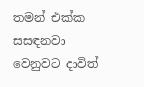තමන් එක්ක සසඳනවා වෙනුවට දාවිත්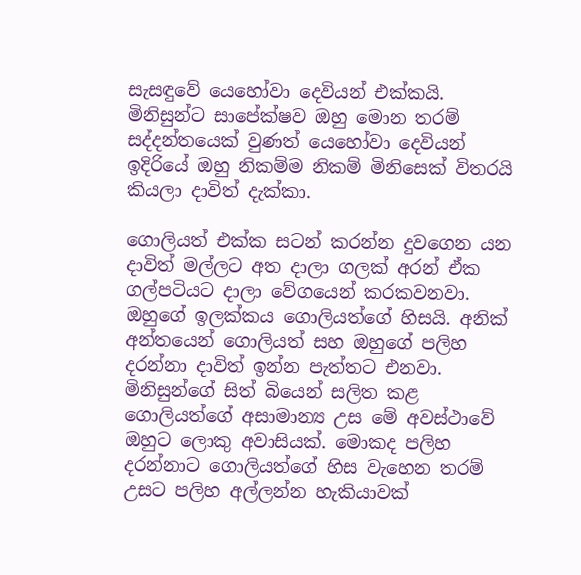සැසඳුවේ යෙහෝවා දෙවියන් එක්කයි. මිනිසුන්ට සාපේක්ෂව ඔහු මොන තරම් සද්දන්තයෙක් වුණත් යෙහෝවා දෙවියන් ඉදිරියේ ඔහු නිකම්ම නිකම් මිනිසෙක් විතරයි කියලා දාවිත් දැක්කා.

ගොලියත් එක්ක සටන් කරන්න දුවගෙන යන දාවිත් මල්ලට අත දාලා ගලක් අරන් ඒක ගල්පටියට දාලා වේගයෙන් කරකවනවා. ඔහුගේ ඉලක්කය ගොලියත්ගේ හිසයි. අනික් අන්තයෙන් ගොලියත් සහ ඔහුගේ පලිහ දරන්නා දාවිත් ඉන්න පැත්තට එනවා. මිනිසුන්ගේ සිත් බියෙන් සලිත කළ ගොලියත්ගේ අසාමාන්‍ය උස මේ අවස්ථාවේ ඔහුට ලොකු අවාසියක්. මොකද පලිහ දරන්නාට ගොලියත්ගේ හිස වැහෙන තරම් උසට පලිහ අල්ලන්න හැකියාවක්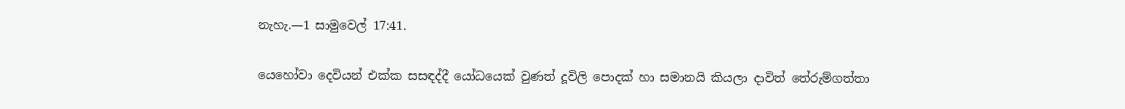නැහැ.—1 සාමුවෙල් 17:41.

යෙහෝවා දෙවියන් එක්ක සසඳද්දී යෝධයෙක් වුණත් දූවිලි පොදක් හා සමානයි කියලා දාවිත් තේරුම්ගත්තා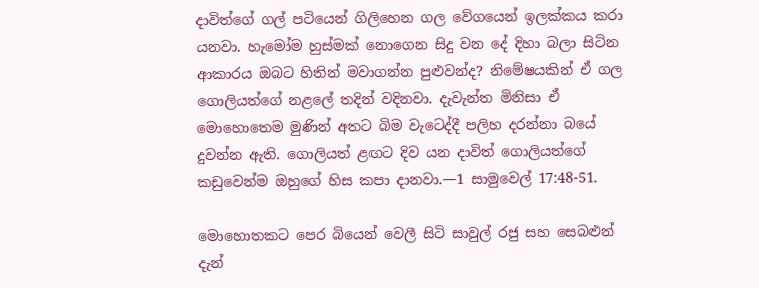දාවිත්ගේ ගල් පටියෙන් ගිලිහෙන ගල වේගයෙන් ඉලක්කය කරා යනවා. හැමෝම හුස්මක් නොගෙන සිදු වන දේ දිහා බලා සිටින ආකාරය ඔබට හිතින් මවාගන්න පුළුවන්ද? නිමේෂයකින් ඒ ගල ගොලියත්ගේ නළලේ තදින් වදිනවා. දැවැන්ත මිනිසා ඒ මොහොතෙම මුණින් අතට බිම වැටෙද්දී පලිහ දරන්නා බයේ දුවන්න ඇති. ගොලියත් ළඟට දිව යන දාවිත් ගොලියත්ගේ කඩුවෙන්ම ඔහුගේ හිස කපා දානවා.—1 සාමුවෙල් 17:48-51.

මොහොතකට පෙර බියෙන් වෙලී සිටි සාවුල් රජු සහ සෙබළුන් දැන්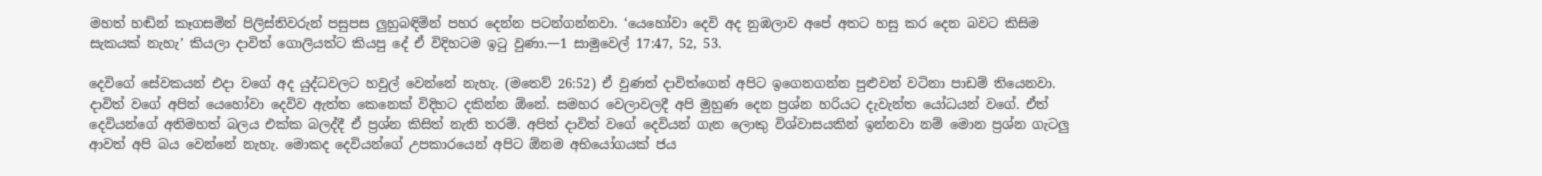මහත් හඬින් කෑගසමින් පිලිස්තිවරුන් පසුපස ලුහුබඳිමින් පහර දෙන්න පටන්ගන්නවා. ‘යෙහෝවා දෙවි අද නුඹලාව අපේ අතට හසු කර දෙන බවට කිසිම සැකයක් නැහැ’ කියලා දාවිත් ගොලියත්ට කියපු දේ ඒ විදිහටම ඉටු වුණා.—1 සාමුවෙල් 17:47, 52, 53.

දෙවිගේ සේවකයන් එදා වගේ අද යුද්ධවලට හවුල් වෙන්නේ නැහැ. (මතෙව් 26:52) ඒ වුණත් දාවිත්ගෙන් අපිට ඉගෙනගන්න පුළුවන් වටිනා පාඩම් තියෙනවා. දාවිත් වගේ අපිත් යෙහෝවා දෙවිව ඇත්ත කෙනෙක් විදිහට දකින්න ඕනේ. සමහර වෙලාවලදී අපි මුහුණ දෙන ප්‍රශ්න හරියට දැවැන්ත යෝධයන් වගේ. ඒත් දෙවියන්ගේ අතිමහත් බලය එක්ක බලද්දී ඒ ප්‍රශ්න කිසිත් නැති තරම්. අපිත් දාවිත් වගේ දෙවියන් ගැන ලොකු විශ්වාසයකින් ඉන්නවා නම් මොන ප්‍රශ්න ගැටලු ආවත් අපි බය වෙන්නේ නැහැ. මොකද දෙවියන්ගේ උපකාරයෙන් අපිට ඕනම අභියෝගයක් ජය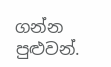ගන්න පුළුවන්.